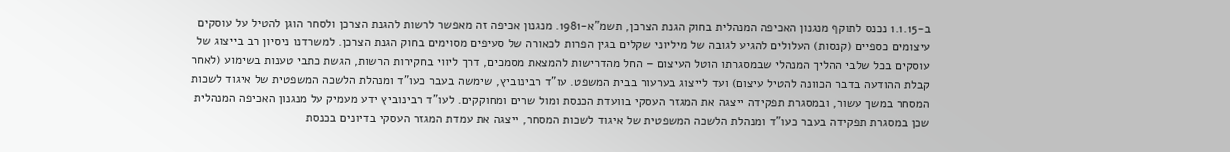ב-1.1.15 נכנס לתוקף מנגנון האכיפה המנהלית בחוק הגנת הצרכן, תשמ"א-1981. מנגנון אכיפה זה מאפשר לרשות להגנת הצרכן ולסחר הוגן להטיל על עוסקים עיצומים כספיים (קנסות) העלולים להגיע לגובה של מיליוני שקלים בגין הפרות לכאורה של סעיפים מסוימים בחוק הגנת הצרכן. למשרדנו ניסיון רב בייצוג של עוסקים בכל שלבי ההליך המנהלי שבמסגרתו הוטל העיצום – החל מהדרישות להמצאת מסמכים, דרך ליווי בחקירות הרשות, הגשת כתבי טענות בשימוע (לאחר קבלת ההודעה בדבר הכוונה להטיל עיצום) ועד לייצוג בערעור בבית המשפט. עו"ד רבינוביץ, שימשה בעבר כעו"ד ומנהלת הלשכה המשפטית של איגוד לשכות המסחר במשך עשור, ובמסגרת תפקידה ייצגה את המגזר העסקי בוועדת הכנסת ומול שרים ומחוקקים. לעו"ד רבינוביץ ידע מעמיק על מנגנון האכיפה המנהלית שכן במסגרת תפקידה בעבר כעו"ד ומנהלת הלשכה המשפטית של איגוד לשכות המסחר, ייצגה את עמדת המגזר העסקי בדיונים בכנסת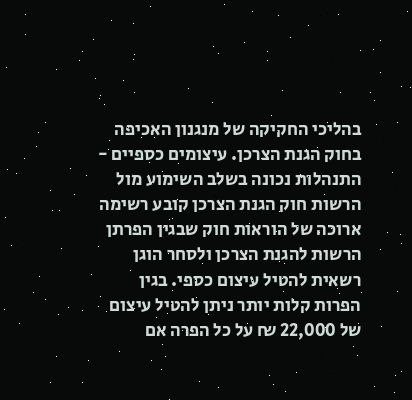בהליכי החקיקה של מנגנון האכיפה בחוק הגנת הצרכן. עיצומים כספיים - התנהלות נכונה בשלב השימוע מול הרשות חוק הגנת הצרכן קובע רשימה ארוכה של הוראות חוק שבגין הפרתן הרשות להגנת הצרכן ולסחר הוגן רשאית להטיל עיצום כספי. בגין הפרות קלות יותר ניתן להטיל עיצום של 22,000 ₪ על כל הפרה אם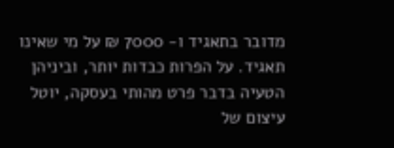מדובר בתאגיד ו- 7000 ₪ על מי שאינו תאגיד. על הפרות כבדות יותר, וביניהן הטעיה בדבר פרט מהותי בעסקה, יוטל עיצום של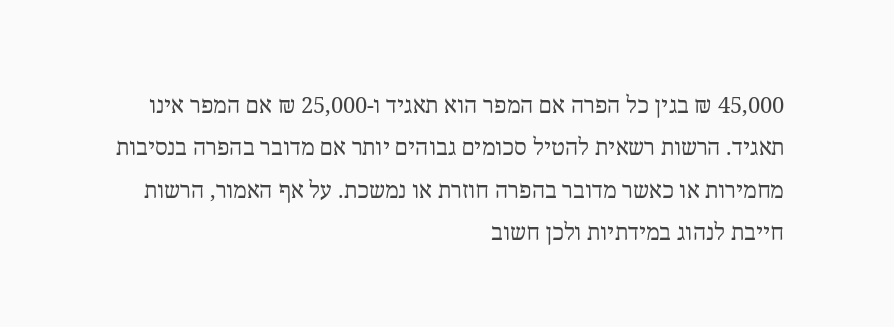45,000 ₪ בגין כל הפרה אם המפר הוא תאגיד ו-25,000 ₪ אם המפר אינו תאגיד. הרשות רשאית להטיל סכומים גבוהים יותר אם מדובר בהפרה בנסיבות מחמירות או כאשר מדובר בהפרה חוזרת או נמשכת. על אף האמור, הרשות חייבת לנהוג במידתיות ולכן חשוב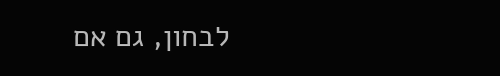לבחון, גם אם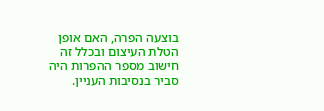בוצעה הפרה, האם אופן הטלת העיצום ובכלל זה חישוב מספר ההפרות היה סביר בנסיבות העניין.